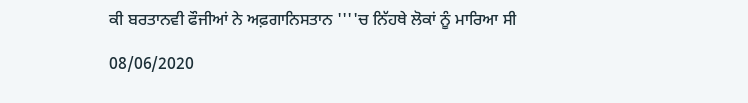ਕੀ ਬਰਤਾਨਵੀ ਫੌਜੀਆਂ ਨੇ ਅਫ਼ਗਾਨਿਸਤਾਨ ''''ਚ ਨਿੱਹਥੇ ਲੋਕਾਂ ਨੂੰ ਮਾਰਿਆ ਸੀ

08/06/2020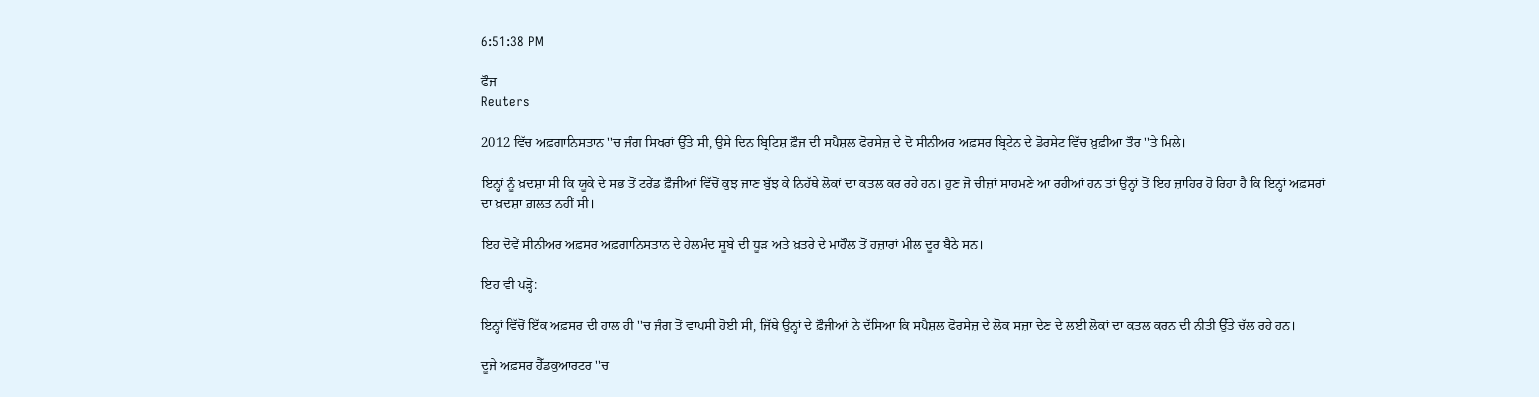6:51:38 PM

ਫੌਜ
Reuters

2012 ਵਿੱਚ ਅਫ਼ਗਾਨਿਸਤਾਨ ''ਚ ਜੰਗ ਸਿਖਰਾਂ ਉੱਤੇ ਸੀ, ਉਸੇ ਦਿਨ ਬ੍ਰਿਟਿਸ਼ ਫ਼ੌਜ ਦੀ ਸਪੈਸ਼ਲ ਫੋਰਸੇਜ਼ ਦੇ ਦੋ ਸੀਨੀਅਰ ਅਫ਼ਸਰ ਬ੍ਰਿਟੇਨ ਦੇ ਡੋਰਸੇਟ ਵਿੱਚ ਖ਼ੁਫ਼ੀਆ ਤੌਰ ''ਤੇ ਮਿਲੇ।

ਇਨ੍ਹਾਂ ਨੂੰ ਖ਼ਦਸ਼ਾ ਸੀ ਕਿ ਯੂਕੇ ਦੇ ਸਭ ਤੋਂ ਟਰੇਂਡ ਫ਼ੌਜੀਆਂ ਵਿੱਚੋਂ ਕੁਝ ਜਾਣ ਬੁੱਝ ਕੇ ਨਿਹੱਥੇ ਲੋਕਾਂ ਦਾ ਕਤਲ ਕਰ ਰਹੇ ਹਨ। ਹੁਣ ਜੋ ਚੀਜ਼ਾਂ ਸਾਹਮਣੇ ਆ ਰਹੀਆਂ ਹਨ ਤਾਂ ਉਨ੍ਹਾਂ ਤੋਂ ਇਹ ਜ਼ਾਹਿਰ ਹੋ ਰਿਹਾ ਹੈ ਕਿ ਇਨ੍ਹਾਂ ਅਫ਼ਸਰਾਂ ਦਾ ਖ਼ਦਸ਼ਾ ਗ਼ਲਤ ਨਹੀਂ ਸੀ।

ਇਹ ਦੋਵੇਂ ਸੀਨੀਅਰ ਅਫ਼ਸਰ ਅਫ਼ਗਾਨਿਸਤਾਨ ਦੇ ਹੇਲਮੰਦ ਸੂਬੇ ਦੀ ਧੂੜ ਅਤੇ ਖ਼ਤਰੇ ਦੇ ਮਾਹੌਲ ਤੋਂ ਹਜ਼ਾਰਾਂ ਮੀਲ ਦੂਰ ਬੈਠੇ ਸਨ।

ਇਹ ਵੀ ਪੜ੍ਹੋ:

ਇਨ੍ਹਾਂ ਵਿੱਚੋਂ ਇੱਕ ਅਫ਼ਸਰ ਦੀ ਹਾਲ ਹੀ ''ਚ ਜੰਗ ਤੋਂ ਵਾਪਸੀ ਹੋਈ ਸੀ, ਜਿੱਥੇ ਉਨ੍ਹਾਂ ਦੇ ਫ਼ੌਜੀਆਂ ਨੇ ਦੱਸਿਆ ਕਿ ਸਪੈਸ਼ਲ ਫੋਰਸੇਜ਼ ਦੇ ਲੋਕ ਸਜ਼ਾ ਦੇਣ ਦੇ ਲਈ ਲੋਕਾਂ ਦਾ ਕਤਲ ਕਰਨ ਦੀ ਨੀਤੀ ਉੱਤੇ ਚੱਲ ਰਹੇ ਹਨ।

ਦੂਜੇ ਅਫ਼ਸਰ ਹੈੱਡਕੁਆਰਟਰ ''ਚ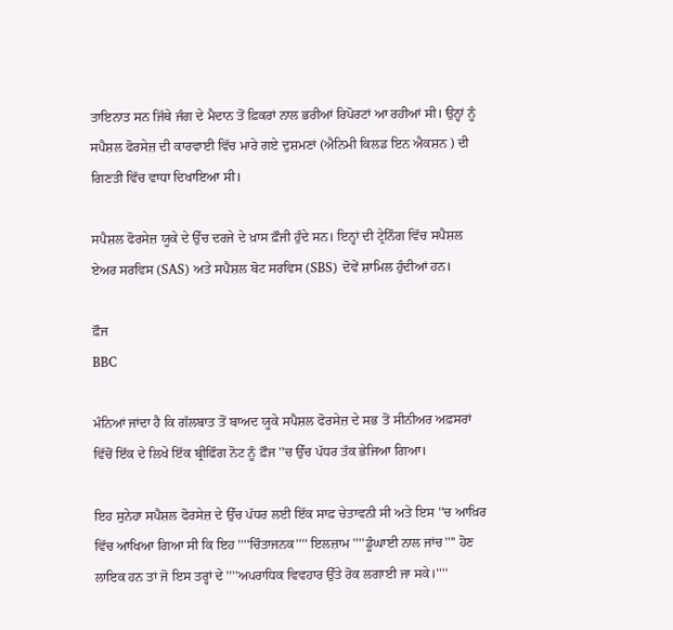ਤਾਇਨਾਤ ਸਨ ਜਿੱਥੇ ਜੰਗ ਦੇ ਮੈਦਾਨ ਤੋਂ ਫ਼ਿਕਰਾਂ ਨਾਲ ਭਰੀਆਂ ਰਿਪੋਰਟਾਂ ਆ ਰਹੀਆਂ ਸੀ। ਉਨ੍ਹਾਂ ਨੂੰ ਸਪੈਸ਼ਲ ਫੋਰਸੇਜ਼ ਦੀ ਕਾਰਵਾਈ ਵਿੱਚ ਮਾਰੇ ਗਏ ਦੁਸ਼ਮਣਾਂ (ਐਨਿਮੀ ਕਿਲਡ ਇਨ ਐਕਸ਼ਨ ) ਦੀ ਗਿਣਤੀ ਵਿੱਚ ਵਾਧਾ ਦਿਖਾਇਆ ਸੀ।

ਸਪੈਸ਼ਲ ਫੋਰਸੇਜ਼ ਯੂਕੇ ਦੇ ਉੱਚ ਦਰਜੇ ਦੇ ਖ਼ਾਸ ਫ਼ੌਜੀ ਹੁੰਦੇ ਸਨ। ਇਨ੍ਹਾਂ ਦੀ ਟ੍ਰੇਨਿੰਗ ਵਿੱਚ ਸਪੈਸ਼ਲ ਏਅਰ ਸਰਵਿਸ (SAS) ਅਤੇ ਸਪੈਸ਼ਲ ਬੋਟ ਸਰਵਿਸ (SBS) ਦੋਵੇਂ ਸ਼ਾਮਿਲ ਹੁੰਦੀਆਂ ਹਨ।

ਫ਼ੌਜ
BBC

ਮੰਨਿਆਂ ਜਾਂਦਾ ਹੈ ਕਿ ਗੱਲਬਾਤ ਤੋਂ ਬਾਅਦ ਯੂਕੇ ਸਪੈਸ਼ਲ ਫੋਰਸੇਜ਼ ਦੇ ਸਭ ਤੋਂ ਸੀਨੀਅਰ ਅਫ਼ਸਰਾਂ ਵਿੱਚੋਂ ਇੱਕ ਦੇ ਲਿਖੇ ਇੱਕ ਬ੍ਰੀਫਿੰਗ ਨੋਟ ਨੂੰ ਫ਼ੌਜ ''ਚ ਉੱਚ ਪੱਧਰ ਤੱਕ ਭੇਜਿਆ ਗਿਆ।

ਇਹ ਸੁਨੇਹਾ ਸਪੈਸ਼ਲ ਫੋਰਸੇਜ਼ ਦੇ ਉੱਚ ਪੱਧਰ ਲਈ ਇੱਕ ਸਾਫ਼ ਚੇਤਾਵਨੀ ਸੀ ਅਤੇ ਇਸ ''ਚ ਆਖ਼ਿਰ ਵਿੱਚ ਆਖਿਆ ਗਿਆ ਸੀ ਕਿ ਇਹ ''''ਚਿੰਤਾਜਨਕ'''' ਇਲਜ਼ਾਮ ''''ਡੂੰਘਾਈ ਨਾਲ ਜਾਂਚ'''' ਹੋਣ ਲਾਇਕ ਹਨ ਤਾਂ ਜੋ ਇਸ ਤਰ੍ਹਾਂ ਦੇ ''''ਅਪਰਾਧਿਕ ਵਿਵਹਾਰ ਉੱਤੇ ਰੋਕ ਲਗਾਈ ਜਾ ਸਕੇ।''''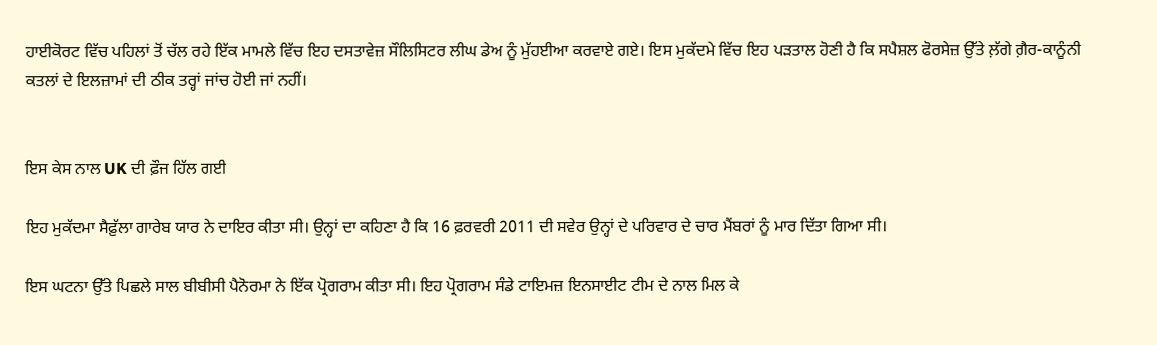ਹਾਈਕੋਰਟ ਵਿੱਚ ਪਹਿਲਾਂ ਤੋਂ ਚੱਲ ਰਹੇ ਇੱਕ ਮਾਮਲੇ ਵਿੱਚ ਇਹ ਦਸਤਾਵੇਜ਼ ਸੌਲਿਸਿਟਰ ਲੀਘ ਡੇਅ ਨੂੰ ਮੁੱਹਈਆ ਕਰਵਾਏ ਗਏ। ਇਸ ਮੁਕੱਦਮੇ ਵਿੱਚ ਇਹ ਪੜਤਾਲ ਹੋਣੀ ਹੈ ਕਿ ਸਪੈਸ਼ਲ ਫੋਰਸੇਜ਼ ਉੱਤੇ ਲ਼ੱਗੇ ਗ਼ੈਰ-ਕਾਨੂੰਨੀ ਕਤਲਾਂ ਦੇ ਇਲਜ਼ਾਮਾਂ ਦੀ ਠੀਕ ਤਰ੍ਹਾਂ ਜਾਂਚ ਹੋਈ ਜਾਂ ਨਹੀਂ।


ਇਸ ਕੇਸ ਨਾਲ UK ਦੀ ਫ਼ੌਜ ਹਿੱਲ ਗਈ

ਇਹ ਮੁਕੱਦਮਾ ਸੈਫ਼ੁੱਲਾ ਗਾਰੇਬ ਯਾਰ ਨੇ ਦਾਇਰ ਕੀਤਾ ਸੀ। ਉਨ੍ਹਾਂ ਦਾ ਕਹਿਣਾ ਹੈ ਕਿ 16 ਫ਼ਰਵਰੀ 2011 ਦੀ ਸਵੇਰ ਉਨ੍ਹਾਂ ਦੇ ਪਰਿਵਾਰ ਦੇ ਚਾਰ ਮੈਂਬਰਾਂ ਨੂੰ ਮਾਰ ਦਿੱਤਾ ਗਿਆ ਸੀ।

ਇਸ ਘਟਨਾ ਉੱਤੇ ਪਿਛਲੇ ਸਾਲ ਬੀਬੀਸੀ ਪੈਨੋਰਮਾ ਨੇ ਇੱਕ ਪ੍ਰੋਗਰਾਮ ਕੀਤਾ ਸੀ। ਇਹ ਪ੍ਰੋਗਰਾਮ ਸੰਡੇ ਟਾਇਮਜ਼ ਇਨਸਾਈਟ ਟੀਮ ਦੇ ਨਾਲ ਮਿਲ ਕੇ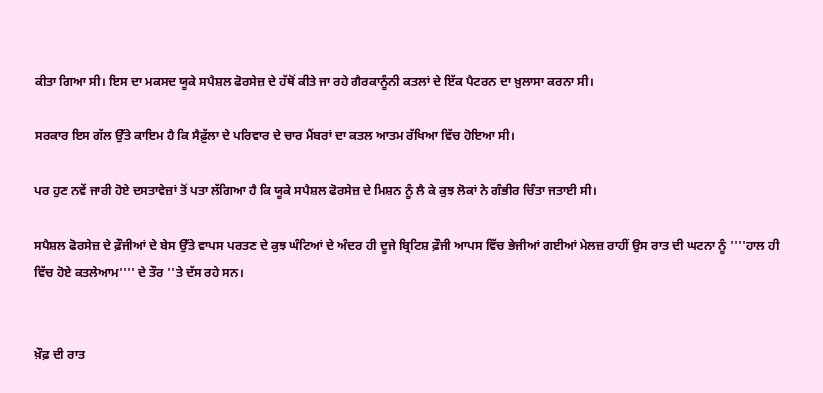ਕੀਤਾ ਗਿਆ ਸੀ। ਇਸ ਦਾ ਮਕਸਦ ਯੂਕੇ ਸਪੈਸ਼ਲ ਫੋਰਸੇਜ਼ ਦੇ ਹੱਥੋਂ ਕੀਤੇ ਜਾ ਰਹੇ ਗੈਰਕਾਨੂੰਨੀ ਕਤਲਾਂ ਦੇ ਇੱਕ ਪੈਟਰਨ ਦਾ ਖ਼ੁਲਾਸਾ ਕਰਨਾ ਸੀ।

ਸਰਕਾਰ ਇਸ ਗੱਲ ਉੱਤੇ ਕਾਇਮ ਹੈ ਕਿ ਸੈਫ਼ੁੱਲਾ ਦੇ ਪਰਿਵਾਰ ਦੇ ਚਾਰ ਮੈਂਬਰਾਂ ਦਾ ਕਤਲ ਆਤਮ ਰੱਖਿਆ ਵਿੱਚ ਹੋਇਆ ਸੀ।

ਪਰ ਹੁਣ ਨਵੇਂ ਜਾਰੀ ਹੋਏ ਦਸਤਾਵੇਜ਼ਾਂ ਤੋਂ ਪਤਾ ਲੱਗਿਆ ਹੈ ਕਿ ਯੂਕੇ ਸਪੈਸ਼ਲ ਫੋਰਸੇਜ਼ ਦੇ ਮਿਸ਼ਨ ਨੂੰ ਲੈ ਕੇ ਕੁਝ ਲੋਕਾਂ ਨੇ ਗੰਭੀਰ ਚਿੰਤਾ ਜਤਾਈ ਸੀ।

ਸਪੈਸ਼ਲ ਫੋਰਸੇਜ਼ ਦੇ ਫ਼ੌਜੀਆਂ ਦੇ ਬੇਸ ਉੱਤੇ ਵਾਪਸ ਪਰਤਣ ਦੇ ਕੁਝ ਘੰਟਿਆਂ ਦੇ ਅੰਦਰ ਹੀ ਦੂਜੇ ਬ੍ਰਿਟਿਸ਼ ਫ਼ੌਜੀ ਆਪਸ ਵਿੱਚ ਭੇਜੀਆਂ ਗਈਆਂ ਮੇਲਜ਼ ਰਾਹੀਂ ਉਸ ਰਾਤ ਦੀ ਘਟਨਾ ਨੂੰ ''''ਹਾਲ ਹੀ ਵਿੱਚ ਹੋਏ ਕਤਲੇਆਮ'''' ਦੇ ਤੌਰ ''ਤੇ ਦੱਸ ਰਹੇ ਸਨ।


ਖ਼ੌਫ਼ ਦੀ ਰਾਤ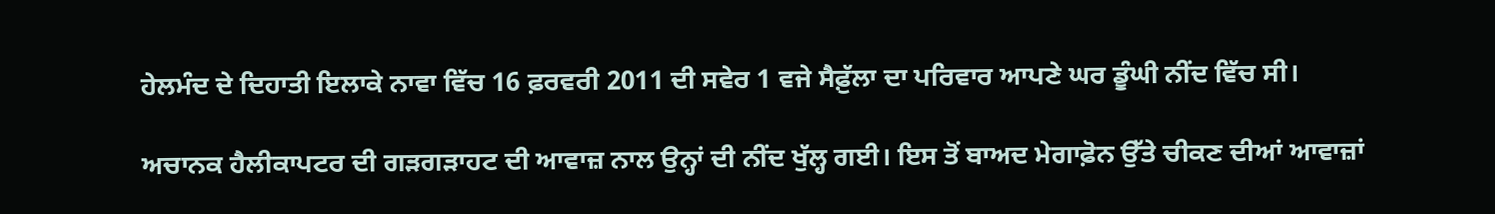ਹੇਲਮੰਦ ਦੇ ਦਿਹਾਤੀ ਇਲਾਕੇ ਨਾਵਾ ਵਿੱਚ 16 ਫ਼ਰਵਰੀ 2011 ਦੀ ਸਵੇਰ 1 ਵਜੇ ਸੈਫ਼ੁੱਲਾ ਦਾ ਪਰਿਵਾਰ ਆਪਣੇ ਘਰ ਡੂੰਘੀ ਨੀਂਦ ਵਿੱਚ ਸੀ।

ਅਚਾਨਕ ਹੈਲੀਕਾਪਟਰ ਦੀ ਗੜਗੜਾਹਟ ਦੀ ਆਵਾਜ਼ ਨਾਲ ਉਨ੍ਹਾਂ ਦੀ ਨੀਂਦ ਖੁੱਲ੍ਹ ਗਈ। ਇਸ ਤੋਂ ਬਾਅਦ ਮੇਗਾਫ਼ੋਨ ਉੱਤੇ ਚੀਕਣ ਦੀਆਂ ਆਵਾਜ਼ਾਂ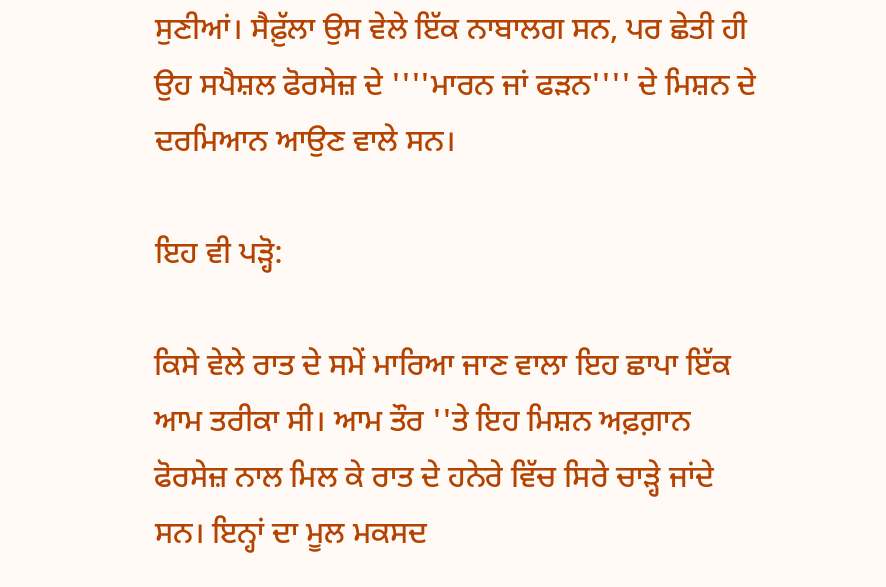ਸੁਣੀਆਂ। ਸੈਫ਼ੁੱਲਾ ਉਸ ਵੇਲੇ ਇੱਕ ਨਾਬਾਲਗ ਸਨ, ਪਰ ਛੇਤੀ ਹੀ ਉਹ ਸਪੈਸ਼ਲ ਫੋਰਸੇਜ਼ ਦੇ ''''ਮਾਰਨ ਜਾਂ ਫੜਨ'''' ਦੇ ਮਿਸ਼ਨ ਦੇ ਦਰਮਿਆਨ ਆਉਣ ਵਾਲੇ ਸਨ।

ਇਹ ਵੀ ਪੜ੍ਹੋ:

ਕਿਸੇ ਵੇਲੇ ਰਾਤ ਦੇ ਸਮੇਂ ਮਾਰਿਆ ਜਾਣ ਵਾਲਾ ਇਹ ਛਾਪਾ ਇੱਕ ਆਮ ਤਰੀਕਾ ਸੀ। ਆਮ ਤੌਰ ''ਤੇ ਇਹ ਮਿਸ਼ਨ ਅਫ਼ਗ਼ਾਨ ਫੋਰਸੇਜ਼ ਨਾਲ ਮਿਲ ਕੇ ਰਾਤ ਦੇ ਹਨੇਰੇ ਵਿੱਚ ਸਿਰੇ ਚਾੜ੍ਹੇ ਜਾਂਦੇ ਸਨ। ਇਨ੍ਹਾਂ ਦਾ ਮੂਲ ਮਕਸਦ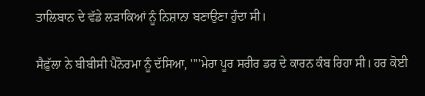ਤਾਲਿਬਾਨ ਦੇ ਵੱਡੇ ਲੜਾਕਿਆਂ ਨੂੰ ਨਿਸ਼ਾਨਾ ਬਣਾਉਣਾ ਹੁੰਦਾ ਸੀ।

ਸੈਫ਼ੁੱਲਾ ਨੇ ਬੀਬੀਸੀ ਪੈਨੋਰਮਾ ਨੂੰ ਦੱਸਿਆ, ''''ਮੇਰਾ ਪੂਰ ਸਰੀਰ ਡਰ ਦੇ ਕਾਰਨ ਕੰਬ ਰਿਹਾ ਸੀ। ਹਰ ਕੋਈ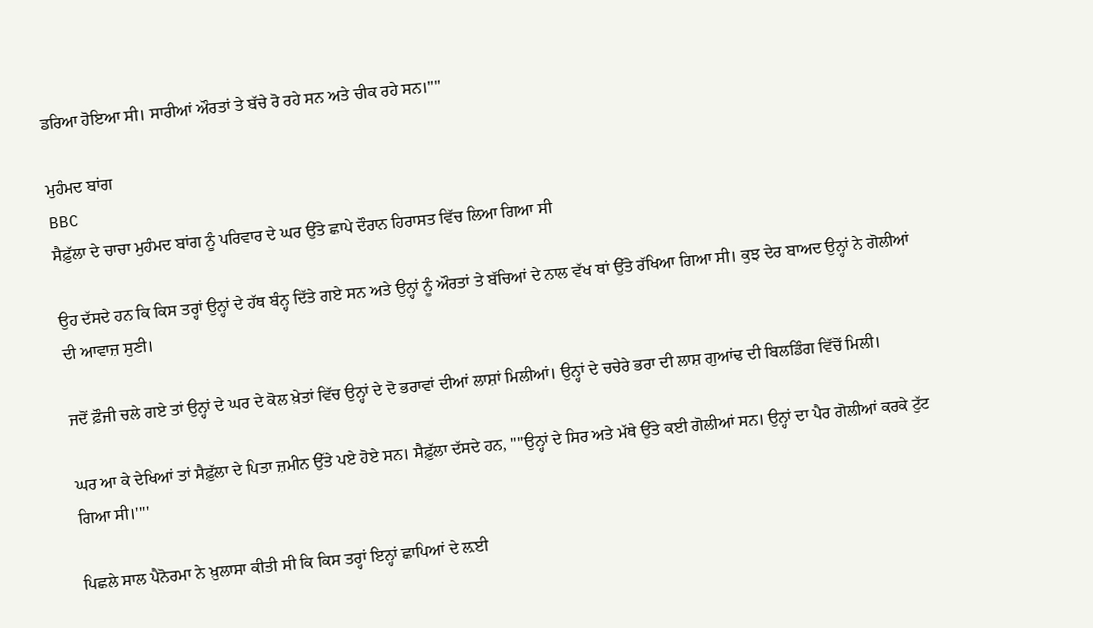ਡਰਿਆ ਹੋਇਆ ਸੀ। ਸਾਰੀਆਂ ਔਰਤਾਂ ਤੇ ਬੱਚੇ ਰੋ ਰਹੇ ਸਨ ਅਤੇ ਚੀਕ ਰਹੇ ਸਨ।''''

ਮੁਹੰਮਦ ਬਾਂਗ
BBC
ਸੈਫ਼ੁੱਲਾ ਦੇ ਚਾਚਾ ਮੁਹੰਮਦ ਬਾਂਗ ਨੂੰ ਪਰਿਵਾਰ ਦੇ ਘਰ ਉੱਤੇ ਛਾਪੇ ਦੌਰਾਨ ਹਿਰਾਸਤ ਵਿੱਚ ਲਿਆ ਗਿਆ ਸੀ

ਉਹ ਦੱਸਦੇ ਹਨ ਕਿ ਕਿਸ ਤਰ੍ਹਾਂ ਉਨ੍ਹਾਂ ਦੇ ਹੱਥ ਬੰਨ੍ਹ ਦਿੱਤੇ ਗਏ ਸਨ ਅਤੇ ਉਨ੍ਹਾਂ ਨੂੰ ਔਰਤਾਂ ਤੇ ਬੱਚਿਆਂ ਦੇ ਨਾਲ ਵੱਖ ਥਾਂ ਉੱਤੇ ਰੱਖਿਆ ਗਿਆ ਸੀ। ਕੁਝ ਦੇਰ ਬਾਅਦ ਉਨ੍ਹਾਂ ਨੇ ਗੋਲੀਆਂ ਦੀ ਆਵਾਜ਼ ਸੁਣੀ।

ਜਦੋਂ ਫ਼ੌਜੀ ਚਲੇ ਗਏ ਤਾਂ ਉਨ੍ਹਾਂ ਦੇ ਘਰ ਦੇ ਕੋਲ ਖ਼ੇਤਾਂ ਵਿੱਚ ਉਨ੍ਹਾਂ ਦੇ ਦੋ ਭਰਾਵਾਂ ਦੀਆਂ ਲਾਸ਼ਾਂ ਮਿਲੀਆਂ। ਉਨ੍ਹਾਂ ਦੇ ਚਚੇਰੇ ਭਰਾ ਦੀ ਲਾਸ਼ ਗੁਆਂਢ ਦੀ ਬਿਲਡਿੰਗ ਵਿੱਚੋਂ ਮਿਲੀ।

ਘਰ ਆ ਕੇ ਦੇਖਿਆਂ ਤਾਂ ਸੈਫ਼ੁੱਲਾ ਦੇ ਪਿਤਾ ਜ਼ਮੀਨ ਉੱਤੇ ਪਏ ਹੋਏ ਸਨ। ਸੈਫ਼ੁੱਲਾ ਦੱਸਦੇ ਹਨ, ''''ਉਨ੍ਹਾਂ ਦੇ ਸਿਰ ਅਤੇ ਮੱਥੇ ਉੱਤੇ ਕਈ ਗੋਲੀਆਂ ਸਨ। ਉਨ੍ਹਾਂ ਦਾ ਪੈਰ ਗੋਲੀਆਂ ਕਰਕੇ ਟੁੱਟ ਗਿਆ ਸੀ।''''

ਪਿਛਲੇ ਸਾਲ ਪੈਨੋਰਮਾ ਨੇ ਖ਼ੁਲਾਸਾ ਕੀਤੀ ਸੀ ਕਿ ਕਿਸ ਤਰ੍ਹਾਂ ਇਨ੍ਹਾਂ ਛਾਪਿਆਂ ਦੇ ਲ਼ਈ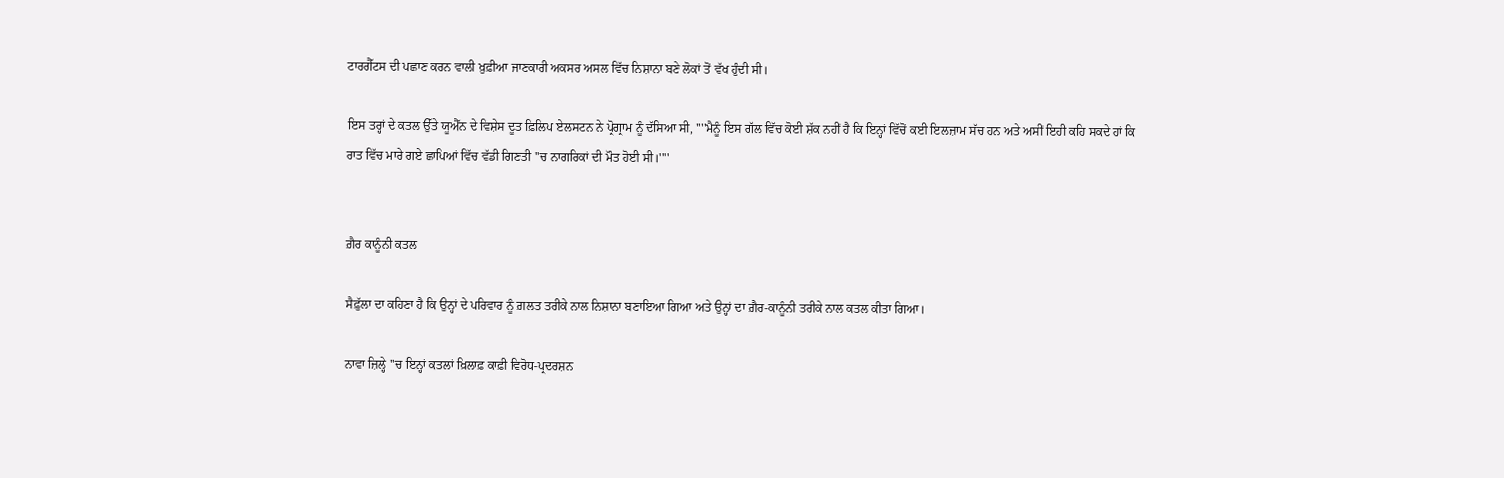ਟਾਰਗੈੱਟਸ ਦੀ ਪਛਾਣ ਕਰਨ ਵਾਲੀ ਖ਼ੁਫ਼ੀਆ ਜਾਣਕਾਰੀ ਅਕਸਰ ਅਸਲ ਵਿੱਚ ਨਿਸ਼ਾਨਾ ਬਣੇ ਲੋਕਾਂ ਤੋਂ ਵੱਖ ਹੁੰਦੀ ਸੀ।

ਇਸ ਤਰ੍ਹਾਂ ਦੇ ਕਤਲ ਉੱਤੇ ਯੂਐੱਨ ਦੇ ਵਿਸ਼ੇਸ ਦੂਤ ਫ਼ਿਲਿਪ ਏਲਸਟਨ ਨੇ ਪ੍ਰੋਗ੍ਰਾਮ ਨੂੰ ਦੱਸਿਆ ਸੀ, ''''ਮੈਨੂੰ ਇਸ ਗੱਲ ਵਿੱਚ ਕੋਈ ਸ਼ੱਕ ਨਹੀਂ ਹੈ ਕਿ ਇਨ੍ਹਾਂ ਵਿੱਚੋਂ ਕਈ ਇਲਜ਼ਾਮ ਸੱਚ ਹਨ ਅਤੇ ਅਸੀਂ ਇਹੀ ਕਹਿ ਸਕਦੇ ਹਾਂ ਕਿ ਰਾਤ ਵਿੱਚ ਮਾਰੇ ਗਏ ਛਾਪਿਆਂ ਵਿੱਚ ਵੱਡੀ ਗਿਣਤੀ ''ਚ ਨਾਗਰਿਕਾਂ ਦੀ ਮੌਤ ਹੋਈ ਸੀ।''''


ਗ਼ੈਰ ਕਾਨੂੰਨੀ ਕਤਲ

ਸੈਫ਼ੁੱਲਾ ਦਾ ਕਹਿਣਾ ਹੈ ਕਿ ਉਨ੍ਹਾਂ ਦੇ ਪਰਿਵਾਰ ਨੂੰ ਗ਼ਲਤ ਤਰੀਕੇ ਨਾਲ ਨਿਸ਼ਾਨਾ ਬਣਾਇਆ ਗਿਆ ਅਤੇ ਉਨ੍ਹਾਂ ਦਾ ਗ਼ੈਰ-ਕਾਨੂੰਨੀ ਤਰੀਕੇ ਨਾਲ ਕਤਲ ਕੀਤਾ ਗਿਆ।

ਨਾਵਾ ਜ਼ਿਲ੍ਹੇ ''ਚ ਇਨ੍ਹਾਂ ਕਤਲਾਂ ਖ਼ਿਲਾਫ਼ ਕਾਫ਼ੀ ਵਿਰੋਧ-ਪ੍ਰਦਰਸ਼ਨ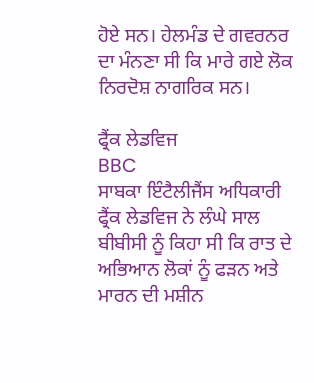ਹੋਏ ਸਨ। ਹੇਲਮੰਡ ਦੇ ਗਵਰਨਰ ਦਾ ਮੰਨਣਾ ਸੀ ਕਿ ਮਾਰੇ ਗਏ ਲੋਕ ਨਿਰਦੋਸ਼ ਨਾਗਰਿਕ ਸਨ।

ਫ੍ਰੈਂਕ ਲੇਡਵਿਜ
BBC
ਸਾਬਕਾ ਇੰਟੈਲੀਜੈਂਸ ਅਧਿਕਾਰੀ ਫ੍ਰੈਂਕ ਲੇਡਵਿਜ ਨੇ ਲੰਘੇ ਸਾਲ ਬੀਬੀਸੀ ਨੂੰ ਕਿਹਾ ਸੀ ਕਿ ਰਾਤ ਦੇ ਅਭਿਆਨ ਲੋਕਾਂ ਨੂੰ ਫੜਨ ਅਤੇ ਮਾਰਨ ਦੀ ਮਸ਼ੀਨ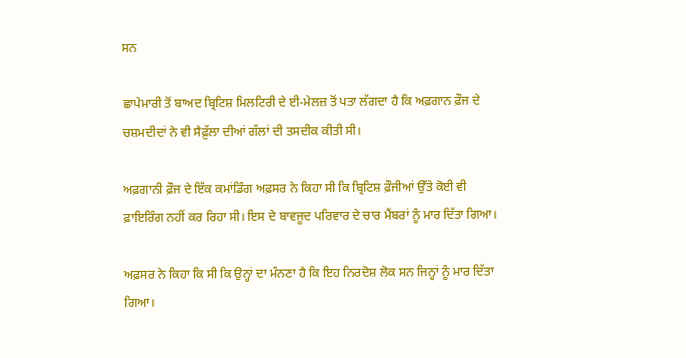ਸਨ

ਛਾਪੇਮਾਰੀ ਤੋਂ ਬਾਅਦ ਬ੍ਰਿਟਿਸ਼ ਮਿਲਟਿਰੀ ਦੇ ਈ-ਮੇਲਜ਼ ਤੋਂ ਪਤਾ ਲੱਗਦਾ ਹੈ ਕਿ ਅਫ਼ਗਾਨ ਫ਼ੌਜ ਦੇ ਚਸ਼ਮਦੀਦਾਂ ਨੇ ਵੀ ਸੈਫ਼ੁੱਲਾ ਦੀਆਂ ਗੱਲਾਂ ਦੀ ਤਸਦੀਕ ਕੀਤੀ ਸੀ।

ਅਫ਼ਗਾਨੀ ਫ਼ੌਜ ਦੇ ਇੱਕ ਕਮਾਂਡਿੰਗ ਅਫ਼ਸਰ ਨੇ ਕਿਹਾ ਸੀ ਕਿ ਬ੍ਰਿਟਿਸ਼ ਫ਼ੌਜੀਆਂ ਉੱਤੇ ਕੋਈ ਵੀ ਫ਼ਾਇਰਿੰਗ ਨਹੀਂ ਕਰ ਰਿਹਾ ਸੀ। ਇਸ ਦੇ ਬਾਵਜੂਦ ਪਰਿਵਾਰ ਦੇ ਚਾਰ ਮੈਂਬਰਾਂ ਨੂੰ ਮਾਰ ਦਿੱਤਾ ਗਿਆ।

ਅਫ਼ਸਰ ਨੇ ਕਿਹਾ ਕਿ ਸੀ ਕਿ ਉਨ੍ਹਾਂ ਦਾ ਮੰਨਣਾ ਹੈ ਕਿ ਇਹ ਨਿਰਦੋਸ਼ ਲੋਕ ਸਨ ਜਿਨ੍ਹਾਂ ਨੂੰ ਮਾਰ ਦਿੱਤਾ ਗਿਆ।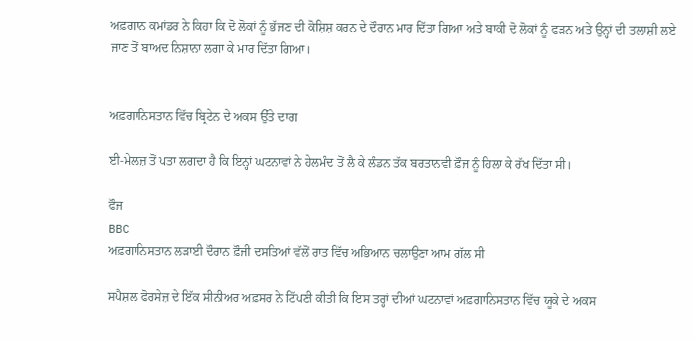ਅਫ਼ਗਾਨ ਕਮਾਂਡਰ ਨੇ ਕਿਹਾ ਕਿ ਦੋ ਲੋਕਾਂ ਨੂੰ ਭੱਜਣ ਦੀ ਕੋਸ਼ਿਸ਼ ਕਰਨ ਦੇ ਦੌਰਾਨ ਮਾਰ ਦਿੱਤਾ ਗਿਆ ਅਤੇ ਬਾਕੀ ਦੋ ਲੋਕਾਂ ਨੂੰ ਫੜਨ ਅਤੇ ਉਨ੍ਹਾਂ ਦੀ ਤਲਾਸ਼ੀ ਲਏ ਜਾਣ ਤੋਂ ਬਾਅਦ ਨਿਸ਼ਾਨਾ ਲਗਾ ਕੇ ਮਾਰ ਦਿੱਤਾ ਗਿਆ।


ਅਫ਼ਗਾਨਿਸਤਾਨ ਵਿੱਚ ਬ੍ਰਿਟੇਨ ਦੇ ਅਕਸ ਉੱਤੇ ਦਾਗ

ਈ-ਮੇਲਜ਼ ਤੋਂ ਪਤਾ ਲਗਦਾ ਹੈ ਕਿ ਇਨ੍ਹਾਂ ਘਟਨਾਵਾਂ ਨੇ ਹੇਲਮੰਦ ਤੋਂ ਲੈ ਕੇ ਲੰਡਨ ਤੱਕ ਬਰਤਾਨਵੀ ਫ਼ੌਜ ਨੂੰ ਹਿਲਾ ਕੇ ਰੱਖ ਦਿੱਤਾ ਸੀ।

ਫੌਜ
BBC
ਅਫ਼ਗਾਨਿਸਤਾਨ ਲੜਾਈ ਦੌਰਾਨ ਫ਼ੌਜੀ ਦਸਤਿਆਂ ਵੱਲੋਂ ਰਾਤ ਵਿੱਚ ਅਭਿਆਨ ਚਲਾਉਣਾ ਆਮ ਗੱਲ ਸੀ

ਸਪੈਸ਼ਲ ਫੋਰਸੇਜ਼ ਦੇ ਇੱਕ ਸੀਨੀਅਰ ਅਫ਼ਸਰ ਨੇ ਟਿੱਪਣੀ ਕੀਤੀ ਕਿ ਇਸ ਤਰ੍ਹਾਂ ਦੀਆਂ ਘਟਨਾਵਾਂ ਅਫ਼ਗਾਨਿਸਤਾਨ ਵਿੱਚ ਯੂਕੇ ਦੇ ਅਕਸ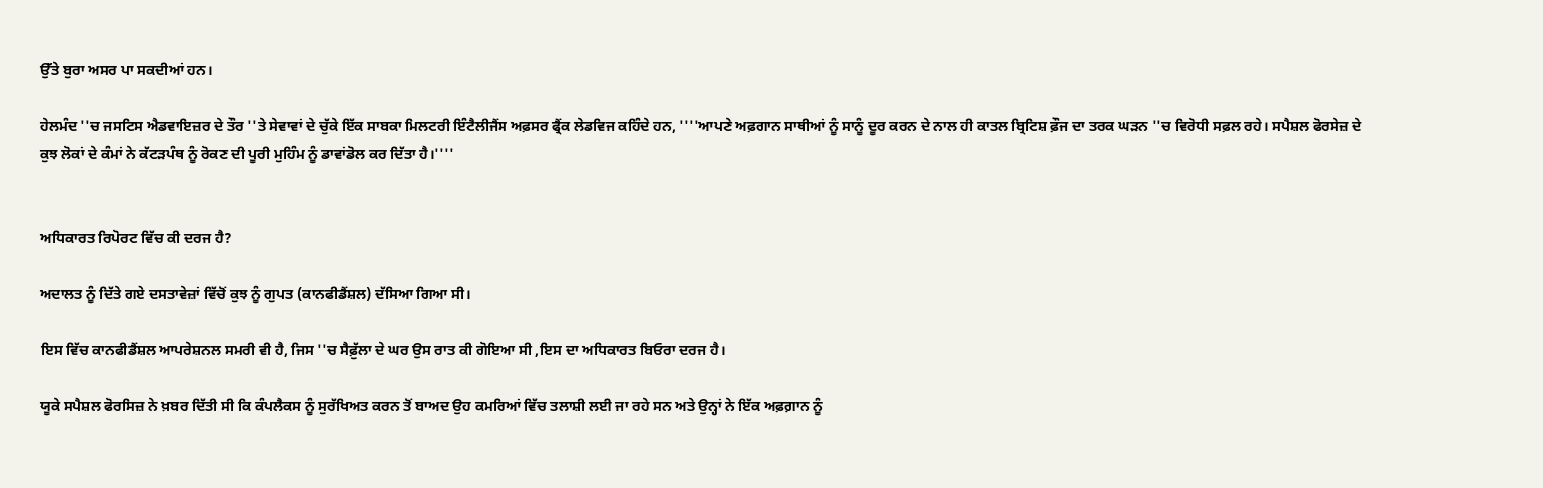ਉੱਤੇ ਬੁਰਾ ਅਸਰ ਪਾ ਸਕਦੀਆਂ ਹਨ।

ਹੇਲਮੰਦ ''ਚ ਜਸਟਿਸ ਐਡਵਾਇਜ਼ਰ ਦੇ ਤੌਰ ''ਤੇ ਸੇਵਾਵਾਂ ਦੇ ਚੁੱਕੇ ਇੱਕ ਸਾਬਕਾ ਮਿਲਟਰੀ ਇੰਟੈਲੀਜੈਂਸ ਅਫ਼ਸਰ ਫ੍ਰੈਂਕ ਲੇਡਵਿਜ ਕਹਿੰਦੇ ਹਨ, ''''ਆਪਣੇ ਅਫ਼ਗਾਨ ਸਾਥੀਆਂ ਨੂੰ ਸਾਨੂੰ ਦੂਰ ਕਰਨ ਦੇ ਨਾਲ ਹੀ ਕਾਤਲ ਬ੍ਰਿਟਿਸ਼ ਫ਼ੌਜ ਦਾ ਤਰਕ ਘੜਨ ''ਚ ਵਿਰੋਧੀ ਸਫ਼ਲ ਰਹੇ। ਸਪੈਸ਼ਲ ਫੋਰਸੇਜ਼ ਦੇ ਕੁਝ ਲੋਕਾਂ ਦੇ ਕੰਮਾਂ ਨੇ ਕੱਟੜਪੰਥ ਨੂੰ ਰੋਕਣ ਦੀ ਪੂਰੀ ਮੁਹਿੰਮ ਨੂੰ ਡਾਵਾਂਡੋਲ ਕਰ ਦਿੱਤਾ ਹੈ।''''


ਅਧਿਕਾਰਤ ਰਿਪੋਰਟ ਵਿੱਚ ਕੀ ਦਰਜ ਹੈ?

ਅਦਾਲਤ ਨੂੰ ਦਿੱਤੇ ਗਏ ਦਸਤਾਵੇਜ਼ਾਂ ਵਿੱਚੋਂ ਕੁਝ ਨੂੰ ਗੁਪਤ (ਕਾਨਫੀਡੈਂਸ਼ਲ) ਦੱਸਿਆ ਗਿਆ ਸੀ।

ਇਸ ਵਿੱਚ ਕਾਨਫੀਡੈਂਸ਼ਲ ਆਪਰੇਸ਼ਨਲ ਸਮਰੀ ਵੀ ਹੈ, ਜਿਸ ''ਚ ਸੈਫ਼ੁੱਲਾ ਦੇ ਘਰ ਉਸ ਰਾਤ ਕੀ ਗੋਇਆ ਸੀ ,ਇਸ ਦਾ ਅਧਿਕਾਰਤ ਬਿਓਰਾ ਦਰਜ ਹੈ।

ਯੂਕੇ ਸਪੈਸ਼ਲ ਫੋਰਸਿਜ਼ ਨੇ ਖ਼ਬਰ ਦਿੱਤੀ ਸੀ ਕਿ ਕੰਪਲੈਕਸ ਨੂੰ ਸੁਰੱਖਿਅਤ ਕਰਨ ਤੋਂ ਬਾਅਦ ਉਹ ਕਮਰਿਆਂ ਵਿੱਚ ਤਲਾਸ਼ੀ ਲਈ ਜਾ ਰਹੇ ਸਨ ਅਤੇ ਉਨ੍ਹਾਂ ਨੇ ਇੱਕ ਅਫ਼ਗ਼ਾਨ ਨੂੰ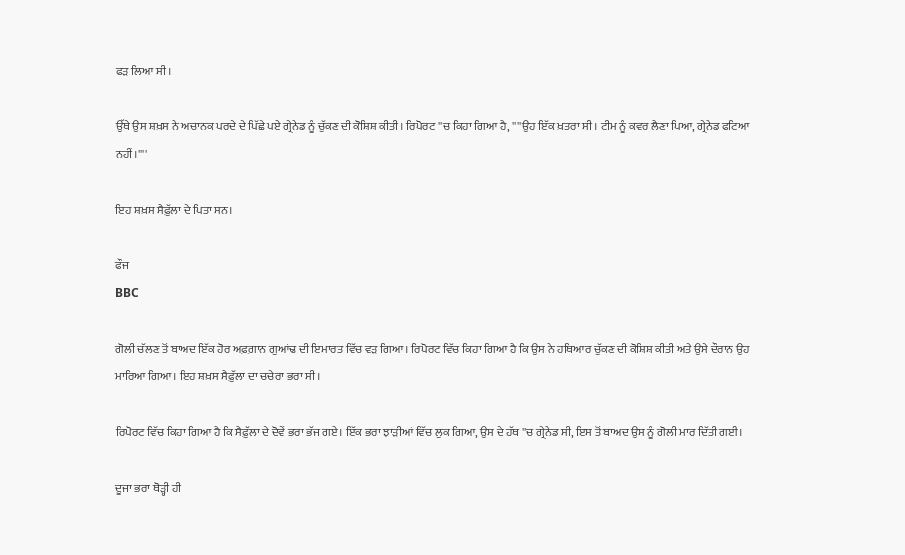ਫੜ ਲਿਆ ਸੀ।

ਉੱਥੇ ਉਸ ਸ਼ਖ਼ਸ ਨੇ ਅਚਾਨਕ ਪਰਦੇ ਦੇ ਪਿੱਛੇ ਪਏ ਗ੍ਰੇਨੇਡ ਨੂੰ ਚੁੱਕਣ ਦੀ ਕੋਸ਼ਿਸ਼ ਕੀਤੀ। ਰਿਪੋਰਟ ''ਚ ਕਿਹਾ ਗਿਆ ਹੈ, ''''ਉਹ ਇੱਕ ਖ਼ਤਰਾ ਸੀ। ਟੀਮ ਨੂੰ ਕਵਰ ਲੈਣਾ ਪਿਆ, ਗ੍ਰੇਨੇਡ ਫਟਿਆ ਨਹੀਂ।''''

ਇਹ ਸ਼ਖ਼ਸ ਸੈਫ਼ੁੱਲਾ ਦੇ ਪਿਤਾ ਸਨ।

ਫੌਜ
BBC

ਗੋਲੀ ਚੱਲਣ ਤੋਂ ਬਾਅਦ ਇੱਕ ਹੋਰ ਅਫ਼ਗ਼ਾਨ ਗੁਆਂਢ ਦੀ ਇਮਾਰਤ ਵਿੱਚ ਵੜ ਗਿਆ। ਰਿਪੋਰਟ ਵਿੱਚ ਕਿਹਾ ਗਿਆ ਹੈ ਕਿ ਉਸ ਨੇ ਹਥਿਆਰ ਚੁੱਕਣ ਦੀ ਕੋਸ਼ਿਸ਼ ਕੀਤੀ ਅਤੇ ਉਸੇ ਦੌਰਾਨ ਉਹ ਮਾਰਿਆ ਗਿਆ। ਇਹ ਸ਼ਖ਼ਸ ਸੈਫ਼ੁੱਲਾ ਦਾ ਚਚੇਰਾ ਭਰਾ ਸੀ।

ਰਿਪੋਰਟ ਵਿੱਚ ਕਿਹਾ ਗਿਆ ਹੈ ਕਿ ਸੈਫ਼ੁੱਲਾ ਦੇ ਦੋਵੇਂ ਭਰਾ ਭੱਜ ਗਏ। ਇੱਕ ਭਰਾ ਝਾੜੀਆਂ ਵਿੱਚ ਲੁਕ ਗਿਆ, ਉਸ ਦੇ ਹੱਥ ''ਚ ਗ੍ਰੇਨੇਡ ਸੀ, ਇਸ ਤੋਂ ਬਾਅਦ ਉਸ ਨੂੰ ਗੋਲੀ ਮਾਰ ਦਿੱਤੀ ਗਈ।

ਦੂਜਾ ਭਰਾ ਥੋੜ੍ਹੀ ਹੀ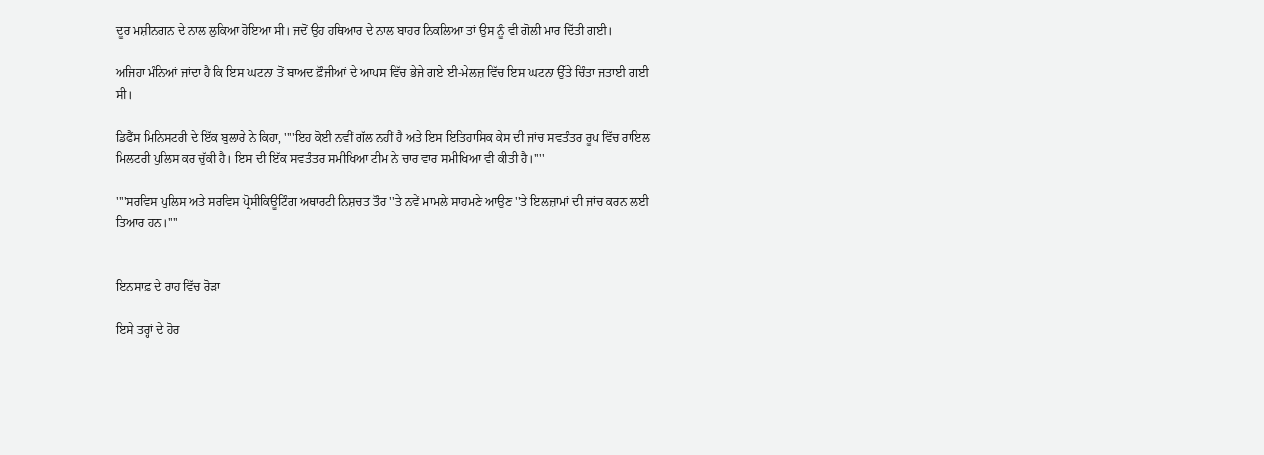ਦੂਰ ਮਸ਼ੀਨਗਨ ਦੇ ਨਾਲ ਲੁਕਿਆ ਹੋਇਆ ਸੀ। ਜਦੋਂ ਉਹ ਹਥਿਆਰ ਦੇ ਨਾਲ ਬਾਹਰ ਨਿਕਲਿਆ ਤਾਂ ਉਸ ਨੂੰ ਵੀ ਗੋਲੀ ਮਾਰ ਦਿੱਤੀ ਗਈ।

ਅਜਿਹਾ ਮੰਨਿਆਂ ਜਾਂਦਾ ਹੈ ਕਿ ਇਸ ਘਟਨਾ ਤੋਂ ਬਾਅਦ ਫ਼ੌਜੀਆਂ ਦੇ ਆਪਸ ਵਿੱਚ ਭੇਜੇ ਗਏ ਈ-ਮੇਲਜ਼ ਵਿੱਚ ਇਸ ਘਟਨਾ ਉੱਤੇ ਚਿੰਤਾ ਜਤਾਈ ਗਈ ਸੀ।

ਡਿਫੈਂਸ ਮਿਨਿਸਟਰੀ ਦੇ ਇੱਕ ਬੁਲਾਰੇ ਨੇ ਕਿਹਾ, ''''ਇਹ ਕੋਈ ਨਵੀਂ ਗੱਲ ਨਹੀਂ ਹੈ ਅਤੇ ਇਸ ਇਤਿਹਾਸਿਕ ਕੇਸ ਦੀ ਜਾਂਚ ਸਵਤੰਤਰ ਰੂਪ ਵਿੱਚ ਰਾਇਲ ਮਿਲਟਰੀ ਪੁਲਿਸ ਕਰ ਚੁੱਕੀ ਹੈ। ਇਸ ਦੀ ਇੱਕ ਸਵਤੰਤਰ ਸਮੀਖਿਆ ਟੀਮ ਨੇ ਚਾਰ ਵਾਰ ਸਮੀਖਿਆ ਵੀ ਕੀਤੀ ਹੈ।''''

''''ਸਰਵਿਸ ਪੁਲਿਸ ਅਤੇ ਸਰਵਿਸ ਪ੍ਰੋਸੀਕਿਊਟਿੰਗ ਅਥਾਰਟੀ ਨਿਸ਼ਚਤ ਤੌਰ ''ਤੇ ਨਵੇਂ ਮਾਮਲੇ ਸਾਹਮਣੇ ਆਉਣ ''ਤੇ ਇਲਜ਼ਾਮਾਂ ਦੀ ਜਾਂਚ ਕਰਨ ਲਈ ਤਿਆਰ ਹਨ।''''


ਇਨਸਾਫ਼ ਦੇ ਰਾਹ ਵਿੱਚ ਰੋੜਾ

ਇਸੇ ਤਰ੍ਹਾਂ ਦੇ ਹੋਰ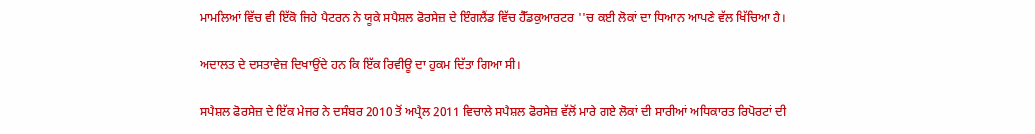ਮਾਮਲਿਆਂ ਵਿੱਚ ਵੀ ਇੱਕੋ ਜਿਹੇ ਪੈਟਰਨ ਨੇ ਯੂਕੇ ਸਪੈਸ਼ਲ ਫੋਰਸੇਜ਼ ਦੇ ਇੰਗਲੈਂਡ ਵਿੱਚ ਹੈੱਡਕੁਆਰਟਰ ''ਚ ਕਈ ਲੋਕਾਂ ਦਾ ਧਿਆਨ ਆਪਣੇ ਵੱਲ ਖਿੱਚਿਆ ਹੈ।

ਅਦਾਲਤ ਦੇ ਦਸਤਾਵੇਜ਼ ਦਿਖਾਉਂਦੇ ਹਨ ਕਿ ਇੱਕ ਰਿਵੀਊ ਦਾ ਹੁਕਮ ਦਿੱਤਾ ਗਿਆ ਸੀ।

ਸਪੈਸ਼ਲ ਫੋਰਸੇਜ਼ ਦੇ ਇੱਕ ਮੇਜਰ ਨੇ ਦਸੰਬਰ 2010 ਤੋਂ ਅਪ੍ਰੈਲ 2011 ਵਿਚਾਲੇ ਸਪੈਸ਼ਲ ਫੋਰਸੇਜ਼ ਵੱਲੋਂ ਮਾਰੇ ਗਏ ਲੋਕਾਂ ਦੀ ਸਾਰੀਆਂ ਅਧਿਕਾਰਤ ਰਿਪੋਰਟਾਂ ਦੀ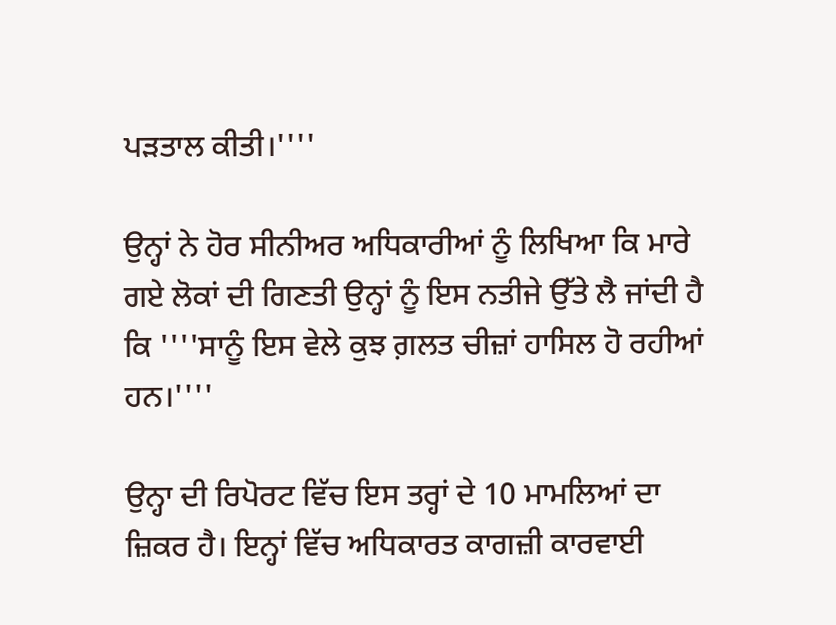ਪੜਤਾਲ ਕੀਤੀ।''''

ਉਨ੍ਹਾਂ ਨੇ ਹੋਰ ਸੀਨੀਅਰ ਅਧਿਕਾਰੀਆਂ ਨੂੰ ਲਿਖਿਆ ਕਿ ਮਾਰੇ ਗਏ ਲੋਕਾਂ ਦੀ ਗਿਣਤੀ ਉਨ੍ਹਾਂ ਨੂੰ ਇਸ ਨਤੀਜੇ ਉੱਤੇ ਲੈ ਜਾਂਦੀ ਹੈ ਕਿ ''''ਸਾਨੂੰ ਇਸ ਵੇਲੇ ਕੁਝ ਗ਼ਲਤ ਚੀਜ਼ਾਂ ਹਾਸਿਲ ਹੋ ਰਹੀਆਂ ਹਨ।''''

ਉਨ੍ਹਾ ਦੀ ਰਿਪੋਰਟ ਵਿੱਚ ਇਸ ਤਰ੍ਹਾਂ ਦੇ 10 ਮਾਮਲਿਆਂ ਦਾ ਜ਼ਿਕਰ ਹੈ। ਇਨ੍ਹਾਂ ਵਿੱਚ ਅਧਿਕਾਰਤ ਕਾਗਜ਼ੀ ਕਾਰਵਾਈ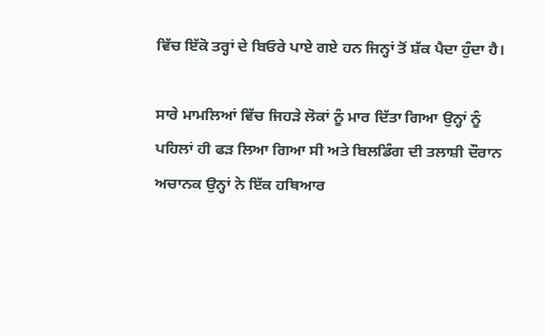ਵਿੱਚ ਇੱਕੋ ਤਰ੍ਹਾਂ ਦੇ ਬਿਓਰੇ ਪਾਏ ਗਏ ਹਨ ਜਿਨ੍ਹਾਂ ਤੋਂ ਸ਼ੱਕ ਪੈਦਾ ਹੁੰਦਾ ਹੈ।

ਸਾਰੇ ਮਾਮਲਿਆਂ ਵਿੱਚ ਜਿਹੜੇ ਲੋਕਾਂ ਨੂੰ ਮਾਰ ਦਿੱਤਾ ਗਿਆ ਉਨ੍ਹਾਂ ਨੂੰ ਪਹਿਲਾਂ ਹੀ ਫੜ ਲਿਆ ਗਿਆ ਸੀ ਅਤੇ ਬਿਲਡਿੰਗ ਦੀ ਤਲਾਸ਼ੀ ਦੌਰਾਨ ਅਚਾਨਕ ਉਨ੍ਹਾਂ ਨੇ ਇੱਕ ਹਥਿਆਰ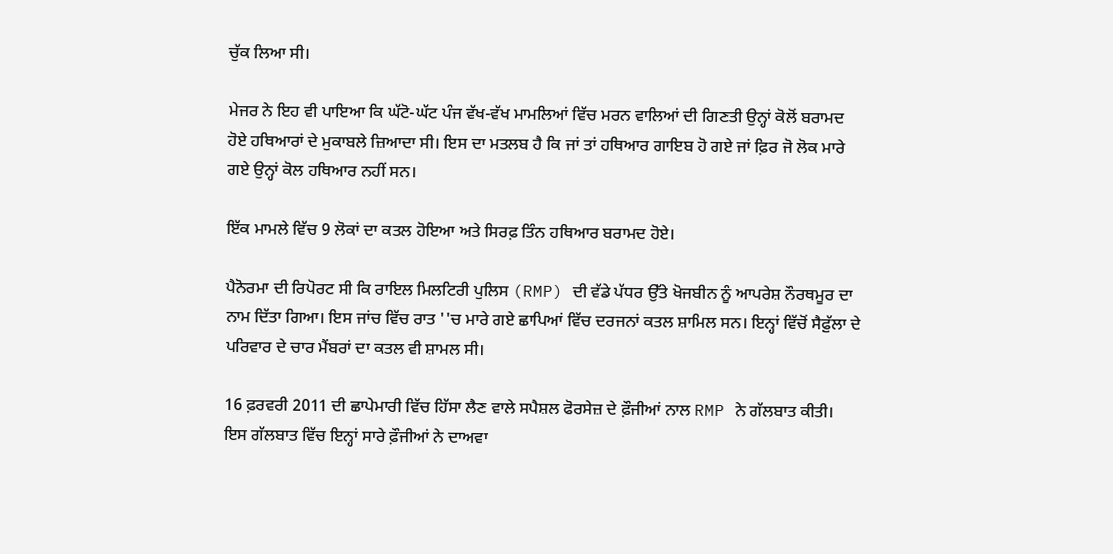ਚੁੱਕ ਲਿਆ ਸੀ।

ਮੇਜਰ ਨੇ ਇਹ ਵੀ ਪਾਇਆ ਕਿ ਘੱਟੋ-ਘੱਟ ਪੰਜ ਵੱਖ-ਵੱਖ ਮਾਮਲਿਆਂ ਵਿੱਚ ਮਰਨ ਵਾਲਿਆਂ ਦੀ ਗਿਣਤੀ ਉਨ੍ਹਾਂ ਕੋਲੋਂ ਬਰਾਮਦ ਹੋਏ ਹਥਿਆਰਾਂ ਦੇ ਮੁਕਾਬਲੇ ਜ਼ਿਆਦਾ ਸੀ। ਇਸ ਦਾ ਮਤਲਬ ਹੈ ਕਿ ਜਾਂ ਤਾਂ ਹਥਿਆਰ ਗਾਇਬ ਹੋ ਗਏ ਜਾਂ ਫ਼ਿਰ ਜੋ ਲੋਕ ਮਾਰੇ ਗਏ ਉਨ੍ਹਾਂ ਕੋਲ ਹਥਿਆਰ ਨਹੀਂ ਸਨ।

ਇੱਕ ਮਾਮਲੇ ਵਿੱਚ 9 ਲੋਕਾਂ ਦਾ ਕਤਲ ਹੋਇਆ ਅਤੇ ਸਿਰਫ਼ ਤਿੰਨ ਹਥਿਆਰ ਬਰਾਮਦ ਹੋਏ।

ਪੈਨੋਰਮਾ ਦੀ ਰਿਪੋਰਟ ਸੀ ਕਿ ਰਾਇਲ ਮਿਲਟਿਰੀ ਪੁਲਿਸ (RMP) ਦੀ ਵੱਡੇ ਪੱਧਰ ਉੱਤੇ ਖੋਜਬੀਨ ਨੂੰ ਆਪਰੇਸ਼ ਨੌਰਥਮੂਰ ਦਾ ਨਾਮ ਦਿੱਤਾ ਗਿਆ। ਇਸ ਜਾਂਚ ਵਿੱਚ ਰਾਤ ''ਚ ਮਾਰੇ ਗਏ ਛਾਪਿਆਂ ਵਿੱਚ ਦਰਜਨਾਂ ਕਤਲ ਸ਼ਾਮਿਲ ਸਨ। ਇਨ੍ਹਾਂ ਵਿੱਚੋਂ ਸੈਫ਼ੁੱਲਾ ਦੇ ਪਰਿਵਾਰ ਦੇ ਚਾਰ ਮੈਂਬਰਾਂ ਦਾ ਕਤਲ ਵੀ ਸ਼ਾਮਲ ਸੀ।

16 ਫ਼ਰਵਰੀ 2011 ਦੀ ਛਾਪੇਮਾਰੀ ਵਿੱਚ ਹਿੱਸਾ ਲੈਣ ਵਾਲੇ ਸਪੈਸ਼ਲ ਫੋਰਸੇਜ਼ ਦੇ ਫ਼ੌਜੀਆਂ ਨਾਲ RMP ਨੇ ਗੱਲਬਾਤ ਕੀਤੀ। ਇਸ ਗੱਲਬਾਤ ਵਿੱਚ ਇਨ੍ਹਾਂ ਸਾਰੇ ਫ਼ੌਜੀਆਂ ਨੇ ਦਾਅਵਾ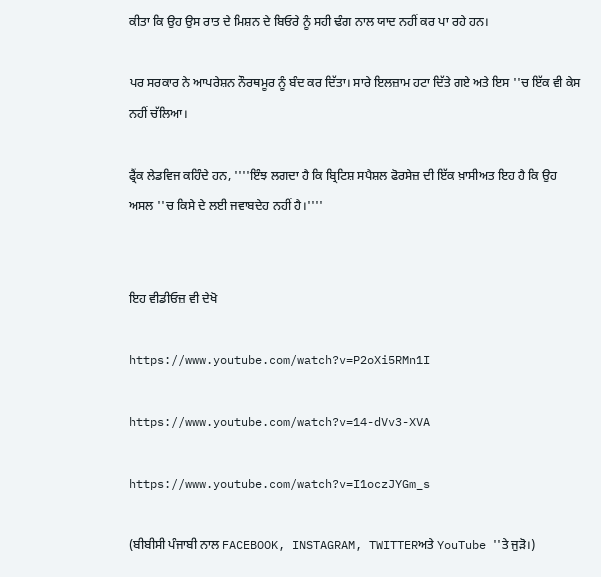ਕੀਤਾ ਕਿ ਉਹ ਉਸ ਰਾਤ ਦੇ ਮਿਸ਼ਨ ਦੇ ਬਿਓਰੇ ਨੂੰ ਸਹੀ ਢੰਗ ਨਾਲ ਯਾਦ ਨਹੀਂ ਕਰ ਪਾ ਰਹੇ ਹਨ।

ਪਰ ਸਰਕਾਰ ਨੇ ਆਪਰੇਸ਼ਨ ਨੌਰਥਮੂਰ ਨੂੰ ਬੰਦ ਕਰ ਦਿੱਤਾ। ਸਾਰੇ ਇਲਜ਼ਾਮ ਹਟਾ ਦਿੱਤੇ ਗਏ ਅਤੇ ਇਸ ''ਚ ਇੱਕ ਵੀ ਕੇਸ ਨਹੀਂ ਚੱਲਿਆ।

ਫ੍ਰੈਂਕ ਲੇਡਵਿਜ ਕਹਿੰਦੇ ਹਨ, ''''ਇੰਝ ਲਗਦਾ ਹੈ ਕਿ ਬ੍ਰਿਟਿਸ਼ ਸਪੈਸ਼ਲ ਫੋਰਸੇਜ਼ ਦੀ ਇੱਕ ਖ਼ਾਸੀਅਤ ਇਹ ਹੈ ਕਿ ਉਹ ਅਸਲ ''ਚ ਕਿਸੇ ਦੇ ਲਈ ਜਵਾਬਦੇਹ ਨਹੀਂ ਹੈ।''''


ਇਹ ਵੀਡੀਓਜ਼ ਵੀ ਦੇਖੋ

https://www.youtube.com/watch?v=P2oXi5RMn1I

https://www.youtube.com/watch?v=14-dVv3-XVA

https://www.youtube.com/watch?v=I1oczJYGm_s

(ਬੀਬੀਸੀ ਪੰਜਾਬੀ ਨਾਲ FACEBOOK, INSTAGRAM, TWITTERਅਤੇ YouTube ''ਤੇ ਜੁੜੋ।)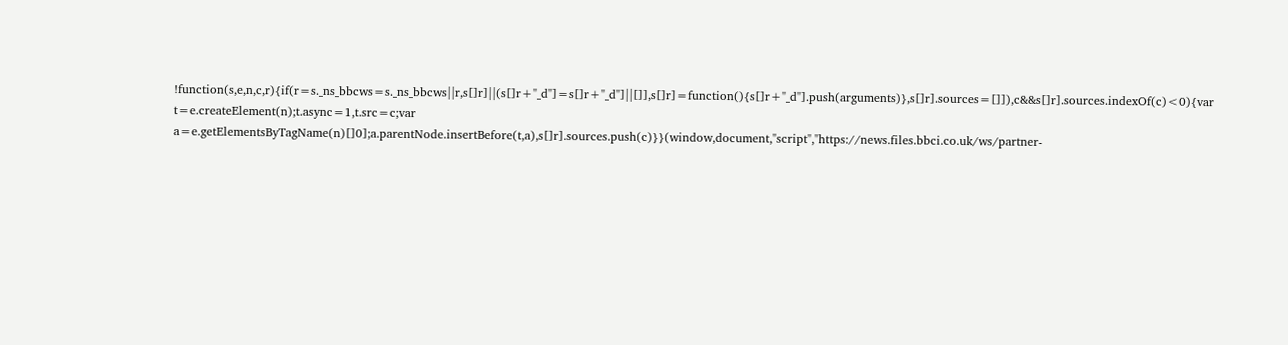!function(s,e,n,c,r){if(r=s._ns_bbcws=s._ns_bbcws||r,s[]r]||(s[]r+"_d"]=s[]r+"_d"]||[]],s[]r]=function(){s[]r+"_d"].push(arguments)},s[]r].sources=[]]),c&&s[]r].sources.indexOf(c)<0){var t=e.createElement(n);t.async=1,t.src=c;var a=e.getElementsByTagName(n)[]0];a.parentNode.insertBefore(t,a),s[]r].sources.push(c)}}(window,document,"script","https://news.files.bbci.co.uk/ws/partner-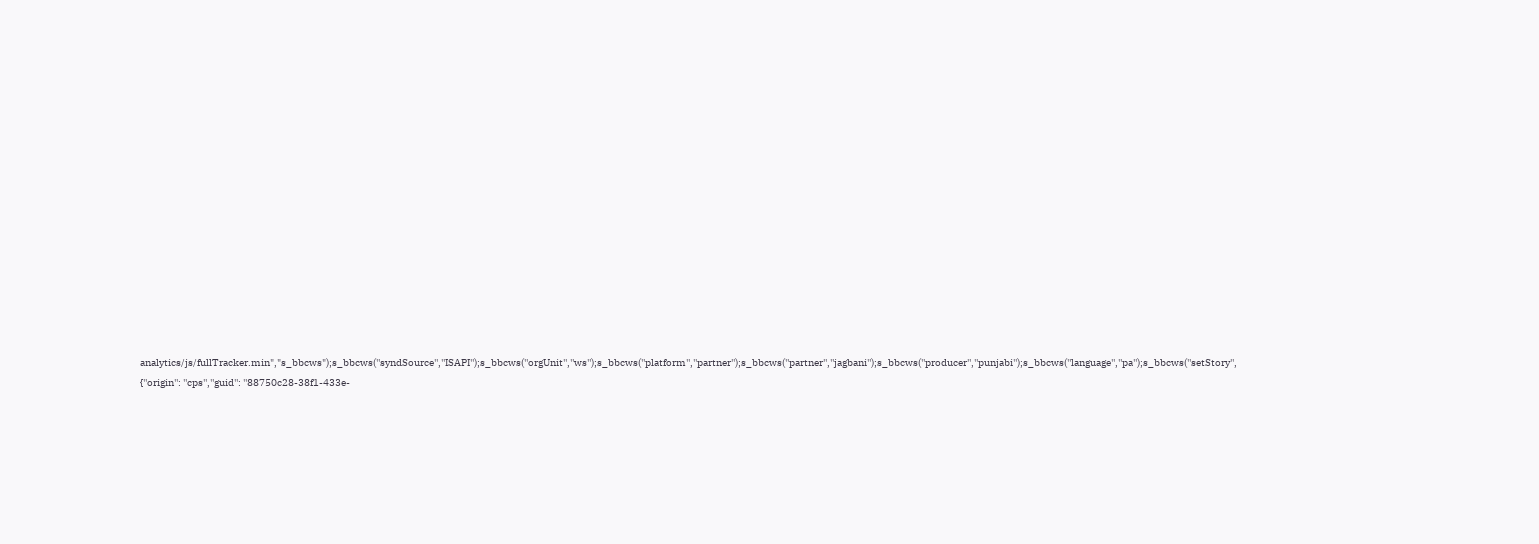analytics/js/fullTracker.min","s_bbcws");s_bbcws(''syndSource'',''ISAPI'');s_bbcws(''orgUnit'',''ws'');s_bbcws(''platform'',''partner'');s_bbcws(''partner'',''jagbani'');s_bbcws(''producer'',''punjabi'');s_bbcws(''language'',''pa'');s_bbcws(''setStory'', {''origin'': ''cps'',''guid'': ''88750c28-38f1-433e-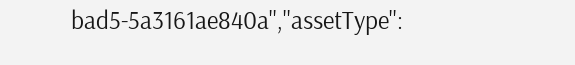bad5-5a3161ae840a'',''assetType'':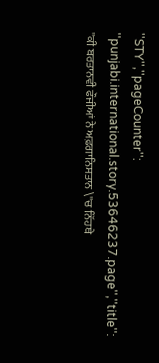''STY'',''pageCounter'': ''punjabi.international.story.53646237.page'',''title'': ''ਕੀ ਬਰਤਾਨਵੀ ਫੌਜੀਆਂ ਨੇ ਅਫ਼ਗਾਨਿਸਤਾਨ \''ਚ ਨਿੱਹਥੇ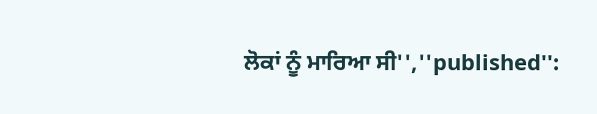ਲੋਕਾਂ ਨੂੰ ਮਾਰਿਆ ਸੀ'',''published'':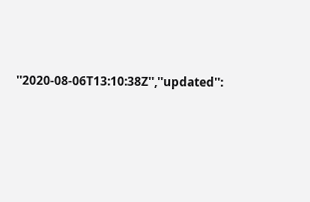''2020-08-06T13:10:38Z'',''updated'':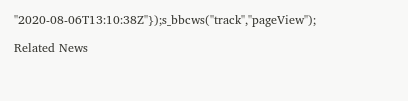''2020-08-06T13:10:38Z''});s_bbcws(''track'',''pageView'');

Related News